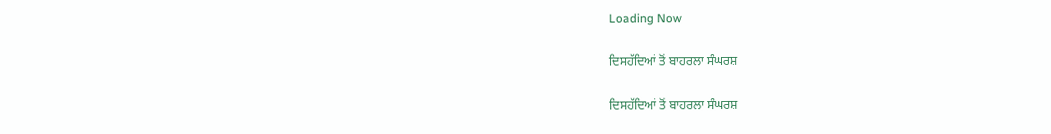Loading Now

ਦਿਸਹੱਦਿਆਂ ਤੋਂ ਬਾਹਰਲਾ ਸੰਘਰਸ਼

ਦਿਸਹੱਦਿਆਂ ਤੋਂ ਬਾਹਰਲਾ ਸੰਘਰਸ਼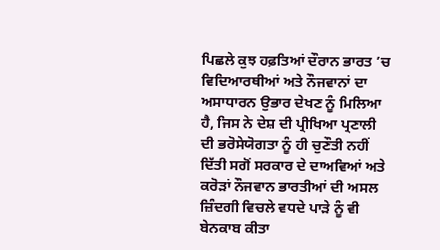ਪਿਛਲੇ ਕੁਝ ਹਫ਼ਤਿਆਂ ਦੌਰਾਨ ਭਾਰਤ ’ਚ ਵਿਦਿਆਰਥੀਆਂ ਅਤੇ ਨੌਜਵਾਨਾਂ ਦਾ ਅਸਾਧਾਰਨ ਉਭਾਰ ਦੇਖਣ ਨੂੰ ਮਿਲਿਆ ਹੈ, ਜਿਸ ਨੇ ਦੇਸ਼ ਦੀ ਪ੍ਰੀਖਿਆ ਪ੍ਰਣਾਲੀ ਦੀ ਭਰੋਸੇਯੋਗਤਾ ਨੂੰ ਹੀ ਚੁਣੌਤੀ ਨਹੀਂ ਦਿੱਤੀ ਸਗੋਂ ਸਰਕਾਰ ਦੇ ਦਾਅਵਿਆਂ ਅਤੇ ਕਰੋੜਾਂ ਨੌਜਵਾਨ ਭਾਰਤੀਆਂ ਦੀ ਅਸਲ ਜ਼ਿੰਦਗੀ ਵਿਚਲੇ ਵਧਦੇ ਪਾੜੇ ਨੂੰ ਵੀ ਬੇਨਕਾਬ ਕੀਤਾ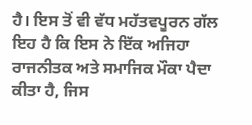ਹੈ। ਇਸ ਤੋਂ ਵੀ ਵੱਧ ਮਹੱਤਵਪੂਰਨ ਗੱਲ ਇਹ ਹੈ ਕਿ ਇਸ ਨੇ ਇੱਕ ਅਜਿਹਾ ਰਾਜਨੀਤਕ ਅਤੇ ਸਮਾਜਿਕ ਮੌਕਾ ਪੈਦਾ ਕੀਤਾ ਹੈ, ਜਿਸ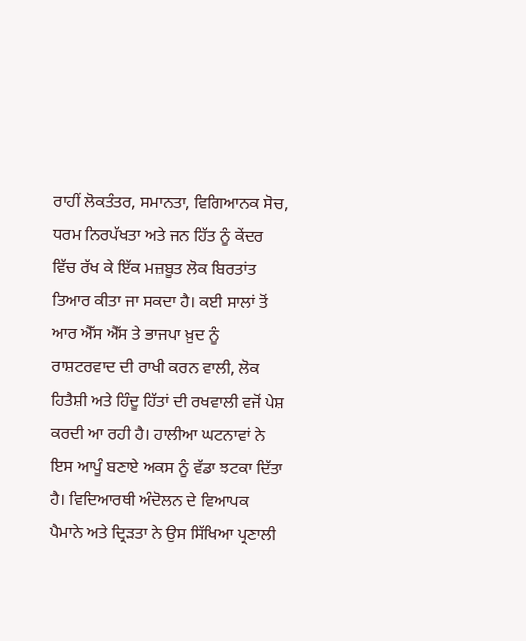ਰਾਹੀਂ ਲੋਕਤੰਤਰ, ਸਮਾਨਤਾ, ਵਿਗਿਆਨਕ ਸੋਚ, ਧਰਮ ਨਿਰਪੱਖਤਾ ਅਤੇ ਜਨ ਹਿੱਤ ਨੂੰ ਕੇਂਦਰ ਵਿੱਚ ਰੱਖ ਕੇ ਇੱਕ ਮਜ਼ਬੂਤ ਲੋਕ ਬਿਰਤਾਂਤ ਤਿਆਰ ਕੀਤਾ ਜਾ ਸਕਦਾ ਹੈ। ਕਈ ਸਾਲਾਂ ਤੋਂ ਆਰ ਐੱਸ ਐੱਸ ਤੇ ਭਾਜਪਾ ਖ਼ੁਦ ਨੂੰ ਰਾਸ਼ਟਰਵਾਦ ਦੀ ਰਾਖੀ ਕਰਨ ਵਾਲੀ, ਲੋਕ ਹਿਤੈਸ਼ੀ ਅਤੇ ਹਿੰਦੂ ਹਿੱਤਾਂ ਦੀ ਰਖਵਾਲੀ ਵਜੋਂ ਪੇਸ਼ ਕਰਦੀ ਆ ਰਹੀ ਹੈ। ਹਾਲੀਆ ਘਟਨਾਵਾਂ ਨੇ ਇਸ ਆਪੂੰ ਬਣਾਏ ਅਕਸ ਨੂੰ ਵੱਡਾ ਝਟਕਾ ਦਿੱਤਾ ਹੈ। ਵਿਦਿਆਰਥੀ ਅੰਦੋਲਨ ਦੇ ਵਿਆਪਕ ਪੈਮਾਨੇ ਅਤੇ ਦ੍ਰਿੜਤਾ ਨੇ ਉਸ ਸਿੱਖਿਆ ਪ੍ਰਣਾਲੀ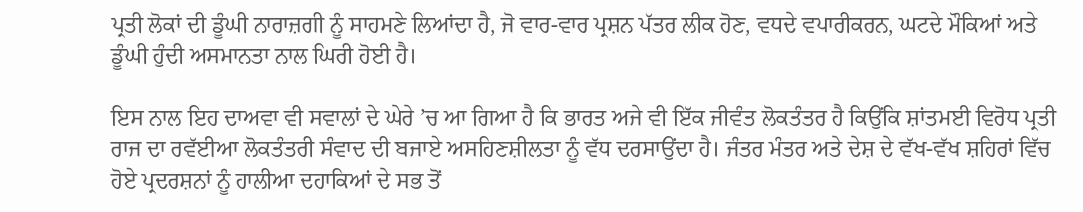ਪ੍ਰਤੀ ਲੋਕਾਂ ਦੀ ਡੂੰਘੀ ਨਾਰਾਜ਼ਗੀ ਨੂੰ ਸਾਹਮਣੇ ਲਿਆਂਦਾ ਹੈ, ਜੋ ਵਾਰ-ਵਾਰ ਪ੍ਰਸ਼ਨ ਪੱਤਰ ਲੀਕ ਹੋਣ, ਵਧਦੇ ਵਪਾਰੀਕਰਨ, ਘਟਦੇ ਮੌਕਿਆਂ ਅਤੇ ਡੂੰਘੀ ਹੁੰਦੀ ਅਸਮਾਨਤਾ ਨਾਲ ਘਿਰੀ ਹੋਈ ਹੈ।

ਇਸ ਨਾਲ ਇਹ ਦਾਅਵਾ ਵੀ ਸਵਾਲਾਂ ਦੇ ਘੇਰੇ ’ਚ ਆ ਗਿਆ ਹੈ ਕਿ ਭਾਰਤ ਅਜੇ ਵੀ ਇੱਕ ਜੀਵੰਤ ਲੋਕਤੰਤਰ ਹੈ ਕਿਉਂਕਿ ਸ਼ਾਂਤਮਈ ਵਿਰੋਧ ਪ੍ਰਤੀ ਰਾਜ ਦਾ ਰਵੱਈਆ ਲੋਕਤੰਤਰੀ ਸੰਵਾਦ ਦੀ ਬਜਾਏ ਅਸਹਿਣਸ਼ੀਲਤਾ ਨੂੰ ਵੱਧ ਦਰਸਾਉਂਦਾ ਹੈ। ਜੰਤਰ ਮੰਤਰ ਅਤੇ ਦੇਸ਼ ਦੇ ਵੱਖ-ਵੱਖ ਸ਼ਹਿਰਾਂ ਵਿੱਚ ਹੋਏ ਪ੍ਰਦਰਸ਼ਨਾਂ ਨੂੰ ਹਾਲੀਆ ਦਹਾਕਿਆਂ ਦੇ ਸਭ ਤੋਂ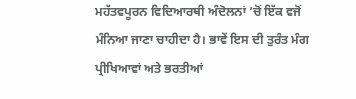ਮਹੱਤਵਪੂਰਨ ਵਿਦਿਆਰਥੀ ਅੰਦੋਲਨਾਂ ’ਚੋਂ ਇੱਕ ਵਜੋਂ ਮੰਨਿਆ ਜਾਣਾ ਚਾਹੀਦਾ ਹੈ। ਭਾਵੇਂ ਇਸ ਦੀ ਤੁਰੰਤ ਮੰਗ ਪ੍ਰੀਖਿਆਵਾਂ ਅਤੇ ਭਰਤੀਆਂ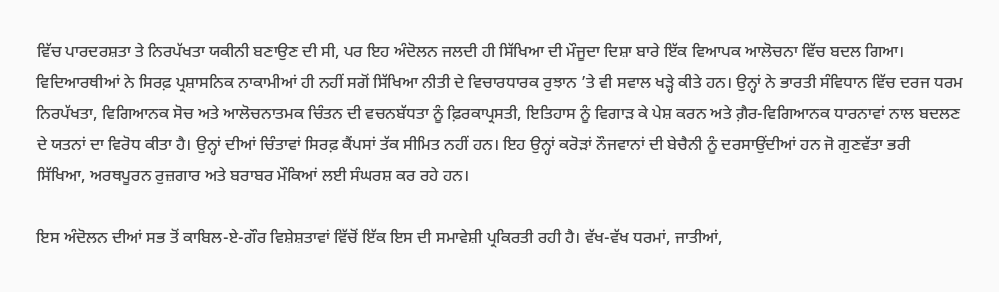ਵਿੱਚ ਪਾਰਦਰਸ਼ਤਾ ਤੇ ਨਿਰਪੱਖਤਾ ਯਕੀਨੀ ਬਣਾਉਣ ਦੀ ਸੀ, ਪਰ ਇਹ ਅੰਦੋਲਨ ਜਲਦੀ ਹੀ ਸਿੱਖਿਆ ਦੀ ਮੌਜੂਦਾ ਦਿਸ਼ਾ ਬਾਰੇ ਇੱਕ ਵਿਆਪਕ ਆਲੋਚਨਾ ਵਿੱਚ ਬਦਲ ਗਿਆ। ਵਿਦਿਆਰਥੀਆਂ ਨੇ ਸਿਰਫ਼ ਪ੍ਰਸ਼ਾਸਨਿਕ ਨਾਕਾਮੀਆਂ ਹੀ ਨਹੀਂ ਸਗੋਂ ਸਿੱਖਿਆ ਨੀਤੀ ਦੇ ਵਿਚਾਰਧਾਰਕ ਰੁਝਾਨ ’ਤੇ ਵੀ ਸਵਾਲ ਖੜ੍ਹੇ ਕੀਤੇ ਹਨ। ਉਨ੍ਹਾਂ ਨੇ ਭਾਰਤੀ ਸੰਵਿਧਾਨ ਵਿੱਚ ਦਰਜ ਧਰਮ ਨਿਰਪੱਖਤਾ, ਵਿਗਿਆਨਕ ਸੋਚ ਅਤੇ ਆਲੋਚਨਾਤਮਕ ਚਿੰਤਨ ਦੀ ਵਚਨਬੱਧਤਾ ਨੂੰ ਫ਼ਿਰਕਾਪ੍ਰਸਤੀ, ਇਤਿਹਾਸ ਨੂੰ ਵਿਗਾੜ ਕੇ ਪੇਸ਼ ਕਰਨ ਅਤੇ ਗ਼ੈਰ-ਵਿਗਿਆਨਕ ਧਾਰਨਾਵਾਂ ਨਾਲ ਬਦਲਣ ਦੇ ਯਤਨਾਂ ਦਾ ਵਿਰੋਧ ਕੀਤਾ ਹੈ। ਉਨ੍ਹਾਂ ਦੀਆਂ ਚਿੰਤਾਵਾਂ ਸਿਰਫ਼ ਕੈਂਪਸਾਂ ਤੱਕ ਸੀਮਿਤ ਨਹੀਂ ਹਨ। ਇਹ ਉਨ੍ਹਾਂ ਕਰੋੜਾਂ ਨੌਜਵਾਨਾਂ ਦੀ ਬੇਚੈਨੀ ਨੂੰ ਦਰਸਾਉਂਦੀਆਂ ਹਨ ਜੋ ਗੁਣਵੱਤਾ ਭਰੀ ਸਿੱਖਿਆ, ਅਰਥਪੂਰਨ ਰੁਜ਼ਗਾਰ ਅਤੇ ਬਰਾਬਰ ਮੌਕਿਆਂ ਲਈ ਸੰਘਰਸ਼ ਕਰ ਰਹੇ ਹਨ।

ਇਸ ਅੰਦੋਲਨ ਦੀਆਂ ਸਭ ਤੋਂ ਕਾਬਿਲ-ਏ-ਗੌਰ ਵਿਸ਼ੇਸ਼ਤਾਵਾਂ ਵਿੱਚੋਂ ਇੱਕ ਇਸ ਦੀ ਸਮਾਵੇਸ਼ੀ ਪ੍ਰਕਿਰਤੀ ਰਹੀ ਹੈ। ਵੱਖ-ਵੱਖ ਧਰਮਾਂ, ਜਾਤੀਆਂ,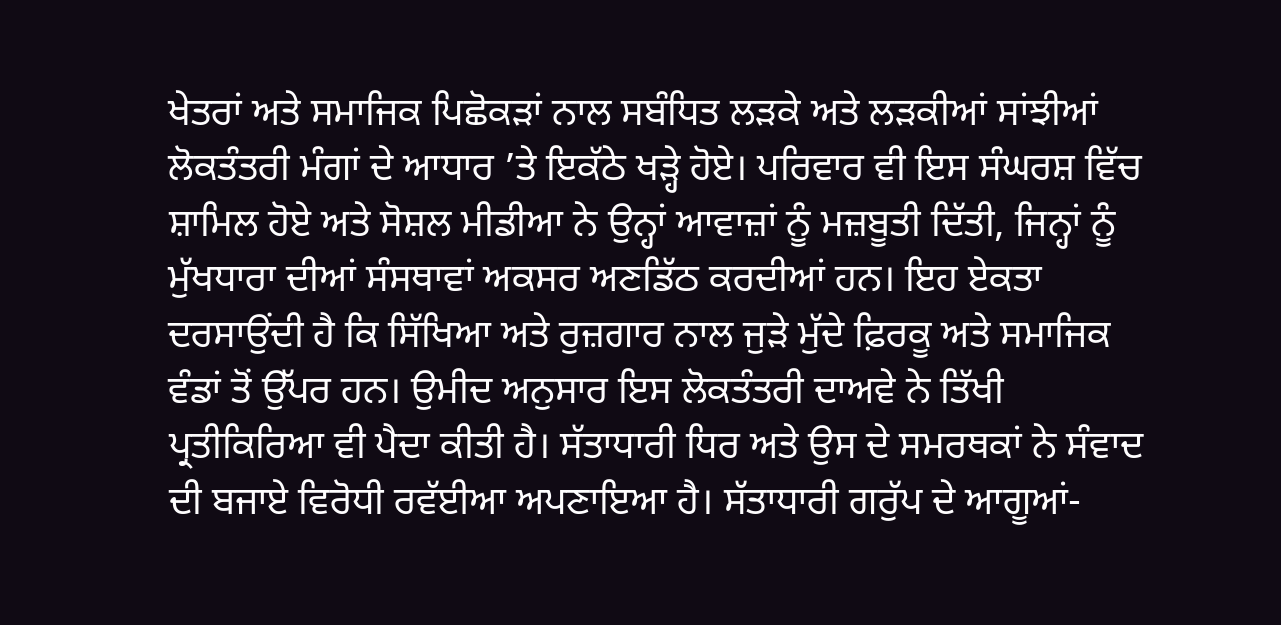ਖੇਤਰਾਂ ਅਤੇ ਸਮਾਜਿਕ ਪਿਛੋਕੜਾਂ ਨਾਲ ਸਬੰਧਿਤ ਲੜਕੇ ਅਤੇ ਲੜਕੀਆਂ ਸਾਂਝੀਆਂ ਲੋਕਤੰਤਰੀ ਮੰਗਾਂ ਦੇ ਆਧਾਰ ’ਤੇ ਇਕੱਠੇ ਖੜ੍ਹੇ ਹੋਏ। ਪਰਿਵਾਰ ਵੀ ਇਸ ਸੰਘਰਸ਼ ਵਿੱਚ ਸ਼ਾਮਿਲ ਹੋਏ ਅਤੇ ਸੋਸ਼ਲ ਮੀਡੀਆ ਨੇ ਉਨ੍ਹਾਂ ਆਵਾਜ਼ਾਂ ਨੂੰ ਮਜ਼ਬੂਤੀ ਦਿੱਤੀ, ਜਿਨ੍ਹਾਂ ਨੂੰ ਮੁੱਖਧਾਰਾ ਦੀਆਂ ਸੰਸਥਾਵਾਂ ਅਕਸਰ ਅਣਡਿੱਠ ਕਰਦੀਆਂ ਹਨ। ਇਹ ਏਕਤਾ ਦਰਸਾਉਂਦੀ ਹੈ ਕਿ ਸਿੱਖਿਆ ਅਤੇ ਰੁਜ਼ਗਾਰ ਨਾਲ ਜੁੜੇ ਮੁੱਦੇ ਫ਼ਿਰਕੂ ਅਤੇ ਸਮਾਜਿਕ ਵੰਡਾਂ ਤੋਂ ਉੱਪਰ ਹਨ। ਉਮੀਦ ਅਨੁਸਾਰ ਇਸ ਲੋਕਤੰਤਰੀ ਦਾਅਵੇ ਨੇ ਤਿੱਖੀ ਪ੍ਰਤੀਕਿਰਿਆ ਵੀ ਪੈਦਾ ਕੀਤੀ ਹੈ। ਸੱਤਾਧਾਰੀ ਧਿਰ ਅਤੇ ਉਸ ਦੇ ਸਮਰਥਕਾਂ ਨੇ ਸੰਵਾਦ ਦੀ ਬਜਾਏ ਵਿਰੋਧੀ ਰਵੱਈਆ ਅਪਣਾਇਆ ਹੈ। ਸੱਤਾਧਾਰੀ ਗਰੁੱਪ ਦੇ ਆਗੂਆਂ-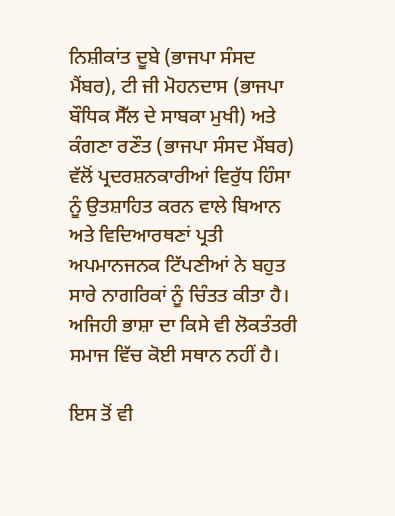ਨਿਸ਼ੀਕਾਂਤ ਦੂਬੇ (ਭਾਜਪਾ ਸੰਸਦ ਮੈਂਬਰ), ਟੀ ਜੀ ਮੋਹਨਦਾਸ (ਭਾਜਪਾ ਬੌਧਿਕ ਸੈੱਲ ਦੇ ਸਾਬਕਾ ਮੁਖੀ) ਅਤੇ ਕੰਗਣਾ ਰਣੌਤ (ਭਾਜਪਾ ਸੰਸਦ ਮੈਂਬਰ) ਵੱਲੋਂ ਪ੍ਰਦਰਸ਼ਨਕਾਰੀਆਂ ਵਿਰੁੱਧ ਹਿੰਸਾ ਨੂੰ ਉਤਸ਼ਾਹਿਤ ਕਰਨ ਵਾਲੇ ਬਿਆਨ ਅਤੇ ਵਿਦਿਆਰਥਣਾਂ ਪ੍ਰਤੀ ਅਪਮਾਨਜਨਕ ਟਿੱਪਣੀਆਂ ਨੇ ਬਹੁਤ ਸਾਰੇ ਨਾਗਰਿਕਾਂ ਨੂੰ ਚਿੰਤਤ ਕੀਤਾ ਹੈ। ਅਜਿਹੀ ਭਾਸ਼ਾ ਦਾ ਕਿਸੇ ਵੀ ਲੋਕਤੰਤਰੀ ਸਮਾਜ ਵਿੱਚ ਕੋਈ ਸਥਾਨ ਨਹੀਂ ਹੈ।

ਇਸ ਤੋਂ ਵੀ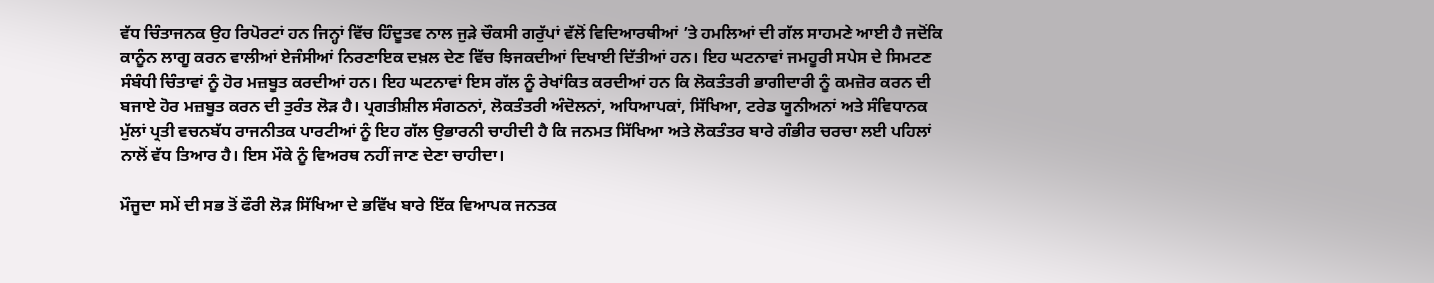ਵੱਧ ਚਿੰਤਾਜਨਕ ਉਹ ਰਿਪੋਰਟਾਂ ਹਨ ਜਿਨ੍ਹਾਂ ਵਿੱਚ ਹਿੰਦੂਤਵ ਨਾਲ ਜੁੜੇ ਚੌਕਸੀ ਗਰੁੱਪਾਂ ਵੱਲੋਂ ਵਿਦਿਆਰਥੀਆਂ ’ਤੇ ਹਮਲਿਆਂ ਦੀ ਗੱਲ ਸਾਹਮਣੇ ਆਈ ਹੈ ਜਦੋਂਕਿ ਕਾਨੂੰਨ ਲਾਗੂ ਕਰਨ ਵਾਲੀਆਂ ਏਜੰਸੀਆਂ ਨਿਰਣਾਇਕ ਦਖ਼ਲ ਦੇਣ ਵਿੱਚ ਝਿਜਕਦੀਆਂ ਦਿਖਾਈ ਦਿੱਤੀਆਂ ਹਨ। ਇਹ ਘਟਨਾਵਾਂ ਜਮਹੂਰੀ ਸਪੇਸ ਦੇ ਸਿਮਟਣ ਸੰਬੰਧੀ ਚਿੰਤਾਵਾਂ ਨੂੰ ਹੋਰ ਮਜ਼ਬੂਤ ਕਰਦੀਆਂ ਹਨ। ਇਹ ਘਟਨਾਵਾਂ ਇਸ ਗੱਲ ਨੂੰ ਰੇਖਾਂਕਿਤ ਕਰਦੀਆਂ ਹਨ ਕਿ ਲੋਕਤੰਤਰੀ ਭਾਗੀਦਾਰੀ ਨੂੰ ਕਮਜ਼ੋਰ ਕਰਨ ਦੀ ਬਜਾਏ ਹੋਰ ਮਜ਼ਬੂਤ ਕਰਨ ਦੀ ਤੁਰੰਤ ਲੋੜ ਹੈ। ਪ੍ਰਗਤੀਸ਼ੀਲ ਸੰਗਠਨਾਂ, ਲੋਕਤੰਤਰੀ ਅੰਦੋਲਨਾਂ, ਅਧਿਆਪਕਾਂ, ਸਿੱਖਿਆ, ਟਰੇਡ ਯੂਨੀਅਨਾਂ ਅਤੇ ਸੰਵਿਧਾਨਕ ਮੁੱਲਾਂ ਪ੍ਰਤੀ ਵਚਨਬੱਧ ਰਾਜਨੀਤਕ ਪਾਰਟੀਆਂ ਨੂੰ ਇਹ ਗੱਲ ਉਭਾਰਨੀ ਚਾਹੀਦੀ ਹੈ ਕਿ ਜਨਮਤ ਸਿੱਖਿਆ ਅਤੇ ਲੋਕਤੰਤਰ ਬਾਰੇ ਗੰਭੀਰ ਚਰਚਾ ਲਈ ਪਹਿਲਾਂ ਨਾਲੋਂ ਵੱਧ ਤਿਆਰ ਹੈ। ਇਸ ਮੌਕੇ ਨੂੰ ਵਿਅਰਥ ਨਹੀਂ ਜਾਣ ਦੇਣਾ ਚਾਹੀਦਾ।

ਮੌਜੂਦਾ ਸਮੇਂ ਦੀ ਸਭ ਤੋਂ ਫੌਰੀ ਲੋੜ ਸਿੱਖਿਆ ਦੇ ਭਵਿੱਖ ਬਾਰੇ ਇੱਕ ਵਿਆਪਕ ਜਨਤਕ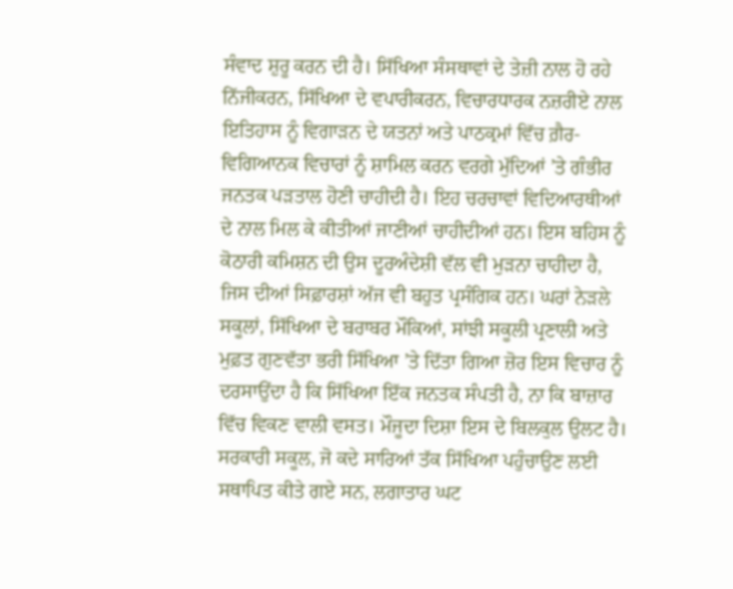ਸੰਵਾਦ ਸ਼ੁਰੂ ਕਰਨ ਦੀ ਹੈ। ਸਿੱਖਿਆ ਸੰਸਥਾਵਾਂ ਦੇ ਤੇਜ਼ੀ ਨਾਲ ਹੋ ਰਹੇ ਨਿੱਜੀਕਰਨ, ਸਿੱਖਿਆ ਦੇ ਵਪਾਰੀਕਰਨ, ਵਿਚਾਰਧਾਰਕ ਨਜ਼ਰੀਏ ਨਾਲ ਇਤਿਹਾਸ ਨੂੰ ਵਿਗਾੜਨ ਦੇ ਯਤਨਾਂ ਅਤੇ ਪਾਠਕ੍ਰਮਾਂ ਵਿੱਚ ਗ਼ੈਰ-ਵਿਗਿਆਨਕ ਵਿਚਾਰਾਂ ਨੂੰ ਸ਼ਾਮਿਲ ਕਰਨ ਵਰਗੇ ਮੁੱਦਿਆਂ ’ਤੇ ਗੰਭੀਰ ਜਨਤਕ ਪੜਤਾਲ ਹੋਣੀ ਚਾਹੀਦੀ ਹੈ। ਇਹ ਚਰਚਾਵਾਂ ਵਿਦਿਆਰਥੀਆਂ ਦੇ ਨਾਲ ਮਿਲ ਕੇ ਕੀਤੀਆਂ ਜਾਣੀਆਂ ਚਾਹੀਦੀਆਂ ਹਨ। ਇਸ ਬਹਿਸ ਨੂੰ ਕੋਠਾਰੀ ਕਮਿਸ਼ਨ ਦੀ ਉਸ ਦੂਰਅੰਦੇਸ਼ੀ ਵੱਲ ਵੀ ਮੁੜਨਾ ਚਾਹੀਦਾ ਹੈ, ਜਿਸ ਦੀਆਂ ਸਿਫ਼ਾਰਸ਼ਾਂ ਅੱਜ ਵੀ ਬਹੁਤ ਪ੍ਰਸੰਗਿਕ ਹਨ। ਘਰਾਂ ਨੇੜਲੇ ਸਕੂਲਾਂ, ਸਿੱਖਿਆ ਦੇ ਬਰਾਬਰ ਮੌਕਿਆਂ, ਸਾਂਝੀ ਸਕੂਲੀ ਪ੍ਰਣਾਲੀ ਅਤੇ ਮੁਫ਼ਤ ਗੁਣਵੱਤਾ ਭਰੀ ਸਿੱਖਿਆ ’ਤੇ ਦਿੱਤਾ ਗਿਆ ਜ਼ੋਰ ਇਸ ਵਿਚਾਰ ਨੂੰ ਦਰਸਾਉਂਦਾ ਹੈ ਕਿ ਸਿੱਖਿਆ ਇੱਕ ਜਨਤਕ ਸੰਪਤੀ ਹੈ, ਨਾ ਕਿ ਬਾਜ਼ਾਰ ਵਿੱਚ ਵਿਕਣ ਵਾਲੀ ਵਸਤ। ਮੌਜੂਦਾ ਦਿਸ਼ਾ ਇਸ ਦੇ ਬਿਲਕੁਲ ਉਲਟ ਹੈ। ਸਰਕਾਰੀ ਸਕੂਲ, ਜੋ ਕਦੇ ਸਾਰਿਆਂ ਤੱਕ ਸਿੱਖਿਆ ਪਹੁੰਚਾਉਣ ਲਈ ਸਥਾਪਿਤ ਕੀਤੇ ਗਏ ਸਨ, ਲਗਾਤਾਰ ਘਟ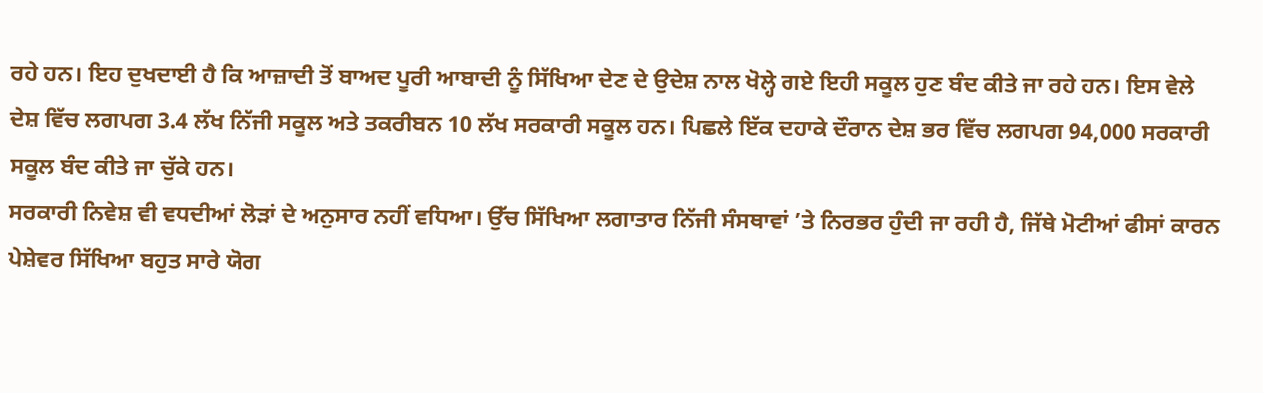ਰਹੇ ਹਨ। ਇਹ ਦੁਖਦਾਈ ਹੈ ਕਿ ਆਜ਼ਾਦੀ ਤੋਂ ਬਾਅਦ ਪੂਰੀ ਆਬਾਦੀ ਨੂੰ ਸਿੱਖਿਆ ਦੇਣ ਦੇ ਉਦੇਸ਼ ਨਾਲ ਖੋਲ੍ਹੇ ਗਏ ਇਹੀ ਸਕੂਲ ਹੁਣ ਬੰਦ ਕੀਤੇ ਜਾ ਰਹੇ ਹਨ। ਇਸ ਵੇਲੇ ਦੇਸ਼ ਵਿੱਚ ਲਗਪਗ 3.4 ਲੱਖ ਨਿੱਜੀ ਸਕੂਲ ਅਤੇ ਤਕਰੀਬਨ 10 ਲੱਖ ਸਰਕਾਰੀ ਸਕੂਲ ਹਨ। ਪਿਛਲੇ ਇੱਕ ਦਹਾਕੇ ਦੌਰਾਨ ਦੇਸ਼ ਭਰ ਵਿੱਚ ਲਗਪਗ 94,000 ਸਰਕਾਰੀ ਸਕੂਲ ਬੰਦ ਕੀਤੇ ਜਾ ਚੁੱਕੇ ਹਨ।
ਸਰਕਾਰੀ ਨਿਵੇਸ਼ ਵੀ ਵਧਦੀਆਂ ਲੋੜਾਂ ਦੇ ਅਨੁਸਾਰ ਨਹੀਂ ਵਧਿਆ। ਉੱਚ ਸਿੱਖਿਆ ਲਗਾਤਾਰ ਨਿੱਜੀ ਸੰਸਥਾਵਾਂ ’ਤੇ ਨਿਰਭਰ ਹੁੰਦੀ ਜਾ ਰਹੀ ਹੈ, ਜਿੱਥੇ ਮੋਟੀਆਂ ਫੀਸਾਂ ਕਾਰਨ ਪੇਸ਼ੇਵਰ ਸਿੱਖਿਆ ਬਹੁਤ ਸਾਰੇ ਯੋਗ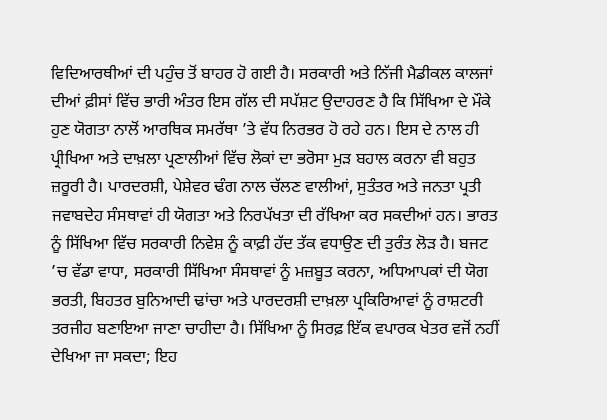ਵਿਦਿਆਰਥੀਆਂ ਦੀ ਪਹੁੰਚ ਤੋਂ ਬਾਹਰ ਹੋ ਗਈ ਹੈ। ਸਰਕਾਰੀ ਅਤੇ ਨਿੱਜੀ ਮੈਡੀਕਲ ਕਾਲਜਾਂ ਦੀਆਂ ਫ਼ੀਸਾਂ ਵਿੱਚ ਭਾਰੀ ਅੰਤਰ ਇਸ ਗੱਲ ਦੀ ਸਪੱਸ਼ਟ ਉਦਾਹਰਣ ਹੈ ਕਿ ਸਿੱਖਿਆ ਦੇ ਮੌਕੇ ਹੁਣ ਯੋਗਤਾ ਨਾਲੋਂ ਆਰਥਿਕ ਸਮਰੱਥਾ ’ਤੇ ਵੱਧ ਨਿਰਭਰ ਹੋ ਰਹੇ ਹਨ। ਇਸ ਦੇ ਨਾਲ ਹੀ ਪ੍ਰੀਖਿਆ ਅਤੇ ਦਾਖ਼ਲਾ ਪ੍ਰਣਾਲੀਆਂ ਵਿੱਚ ਲੋਕਾਂ ਦਾ ਭਰੋਸਾ ਮੁੜ ਬਹਾਲ ਕਰਨਾ ਵੀ ਬਹੁਤ ਜ਼ਰੂਰੀ ਹੈ। ਪਾਰਦਰਸ਼ੀ, ਪੇਸ਼ੇਵਰ ਢੰਗ ਨਾਲ ਚੱਲਣ ਵਾਲੀਆਂ, ਸੁਤੰਤਰ ਅਤੇ ਜਨਤਾ ਪ੍ਰਤੀ ਜਵਾਬਦੇਹ ਸੰਸਥਾਵਾਂ ਹੀ ਯੋਗਤਾ ਅਤੇ ਨਿਰਪੱਖਤਾ ਦੀ ਰੱਖਿਆ ਕਰ ਸਕਦੀਆਂ ਹਨ। ਭਾਰਤ ਨੂੰ ਸਿੱਖਿਆ ਵਿੱਚ ਸਰਕਾਰੀ ਨਿਵੇਸ਼ ਨੂੰ ਕਾਫ਼ੀ ਹੱਦ ਤੱਕ ਵਧਾਉਣ ਦੀ ਤੁਰੰਤ ਲੋੜ ਹੈ। ਬਜਟ ’ਚ ਵੱਡਾ ਵਾਧਾ, ਸਰਕਾਰੀ ਸਿੱਖਿਆ ਸੰਸਥਾਵਾਂ ਨੂੰ ਮਜ਼ਬੂਤ ਕਰਨਾ, ਅਧਿਆਪਕਾਂ ਦੀ ਯੋਗ ਭਰਤੀ, ਬਿਹਤਰ ਬੁਨਿਆਦੀ ਢਾਂਚਾ ਅਤੇ ਪਾਰਦਰਸ਼ੀ ਦਾਖ਼ਲਾ ਪ੍ਰਕਿਰਿਆਵਾਂ ਨੂੰ ਰਾਸ਼ਟਰੀ ਤਰਜੀਹ ਬਣਾਇਆ ਜਾਣਾ ਚਾਹੀਦਾ ਹੈ। ਸਿੱਖਿਆ ਨੂੰ ਸਿਰਫ਼ ਇੱਕ ਵਪਾਰਕ ਖੇਤਰ ਵਜੋਂ ਨਹੀਂ ਦੇਖਿਆ ਜਾ ਸਕਦਾ; ਇਹ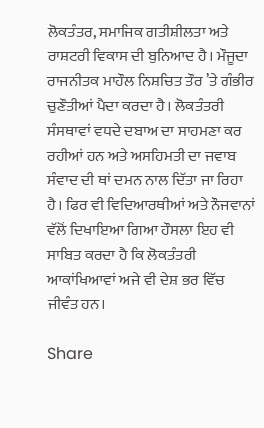ਲੋਕਤੰਤਰ, ਸਮਾਜਿਕ ਗਤੀਸ਼ੀਲਤਾ ਅਤੇ ਰਾਸ਼ਟਰੀ ਵਿਕਾਸ ਦੀ ਬੁਨਿਆਦ ਹੈ। ਮੌਜੂਦਾ ਰਾਜਨੀਤਕ ਮਾਹੌਲ ਨਿਸ਼ਚਿਤ ਤੌਰ ’ਤੇ ਗੰਭੀਰ ਚੁਣੌਤੀਆਂ ਪੈਦਾ ਕਰਦਾ ਹੈ। ਲੋਕਤੰਤਰੀ ਸੰਸਥਾਵਾਂ ਵਧਦੇ ਦਬਾਅ ਦਾ ਸਾਹਮਣਾ ਕਰ ਰਹੀਆਂ ਹਨ ਅਤੇ ਅਸਹਿਮਤੀ ਦਾ ਜਵਾਬ ਸੰਵਾਦ ਦੀ ਥਾਂ ਦਮਨ ਨਾਲ ਦਿੱਤਾ ਜਾ ਰਿਹਾ ਹੈ। ਫਿਰ ਵੀ ਵਿਦਿਆਰਥੀਆਂ ਅਤੇ ਨੌਜਵਾਨਾਂ ਵੱਲੋਂ ਦਿਖਾਇਆ ਗਿਆ ਹੌਸਲਾ ਇਹ ਵੀ ਸਾਬਿਤ ਕਰਦਾ ਹੈ ਕਿ ਲੋਕਤੰਤਰੀ ਆਕਾਂਖਿਆਵਾਂ ਅਜੇ ਵੀ ਦੇਸ਼ ਭਰ ਵਿੱਚ ਜੀਵੰਤ ਹਨ।

Share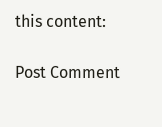this content:

Post Comment